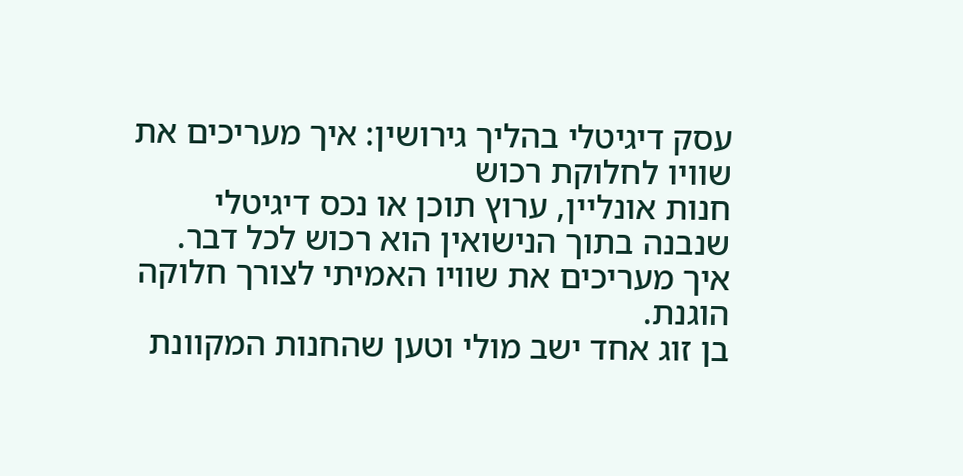עסק דיגיטלי בהליך גירושין: איך מעריכים את שוויו לחלוקת רכוש
חנות אונליין, ערוץ תוכן או נכס דיגיטלי שנבנה בתוך הנישואין הוא רכוש לכל דבר. איך מעריכים את שוויו האמיתי לצורך חלוקה הוגנת.
בן זוג אחד ישב מולי וטען שהחנות המקוונת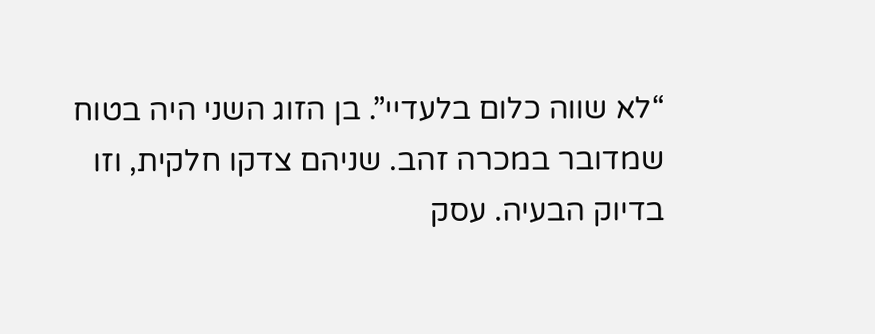“לא שווה כלום בלעדיי”. בן הזוג השני היה בטוח שמדובר במכרה זהב. שניהם צדקו חלקית, וזו בדיוק הבעיה. עסק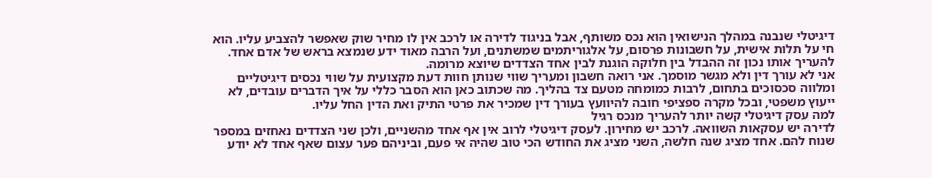דיגיטלי שנבנה במהלך הנישואין הוא נכס משותף, אבל בניגוד לדירה או לרכב אין לו מחיר שוק שאפשר להצביע עליו. הוא חי על תלות אישית, על חשבונות פרסום, על אלגוריתמים שמשתנים, ועל הרבה מאוד ידע שנמצא בראש של אדם אחד. להעריך אותו נכון זה ההבדל בין חלוקה הוגנת לבין אחד הצדדים שיוצא מרומה.
אני לא עורך דין ולא מגשר מוסמך. אני רואה חשבון ומעריך שווי שנותן חוות דעת מקצועית על שווי נכסים דיגיטליים ומלווה סכסוכים בתחום, לרבות כמומחה מטעם צד בהליך. מה שכתוב כאן הוא הסבר כללי על איך הדברים עובדים, לא ייעוץ משפטי, ובכל מקרה ספציפי חובה להיוועץ בעורך דין שמכיר את פרטי התיק ואת הדין החל עליו.
למה עסק דיגיטלי קשה יותר להעריך מנכס רגיל
לדירה יש עסקאות השוואה. לרכב יש מחירון. לעסק דיגיטלי לרוב אין אף אחד מהשניים, ולכן שני הצדדים נאחזים במספר שנוח להם. אחד מציג שנה חלשה, השני מציג את החודש הכי טוב שהיה אי פעם, וביניהם פער עצום שאף אחד לא יודע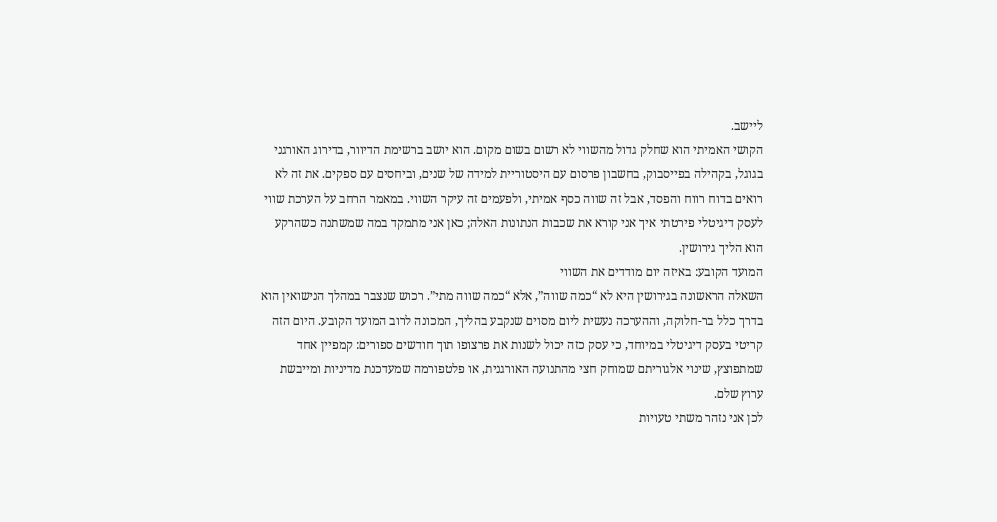ליישב.
הקושי האמיתי הוא שחלק גדול מהשווי לא רשום בשום מקום. הוא יושב ברשימת הדיוור, בדירוג האורגני בגוגל, בקהילה בפייסבוק, בחשבון פרסום עם היסטוריית למידה של שנים, וביחסים עם ספקים. את זה לא רואים בדוח רווח והפסד, אבל זה שווה כסף אמיתי, ולפעמים זה עיקר השווי. במאמר הרחב על הערכת שווי לעסק דיגיטלי פירטתי איך אני קורא את שכבות הנתונות האלה; כאן אני מתמקד במה שמשתנה כשהרקע הוא הליך גירושין.
המועד הקובע: באיזה יום מודדים את השווי
השאלה הראשונה בגירושין היא לא “כמה שווה”, אלא “כמה שווה מתי”. רכוש שנצבר במהלך הנישואין הוא בדרך כלל בר-חלוקה, וההערכה נעשית ליום מסוים שנקבע בהליך, המכונה לרוב המועד הקובע. היום הזה קריטי בעסק דיגיטלי במיוחד, כי עסק כזה יכול לשנות את פרצופו תוך חודשים ספורים: קמפיין אחד שמתפוצץ, שינוי אלגוריתם שמוחק חצי מהתנועה האורגנית, או פלטפורמה שמעדכנת מדיניות ומייבשת ערוץ שלם.
לכן אני נזהר משתי טעויות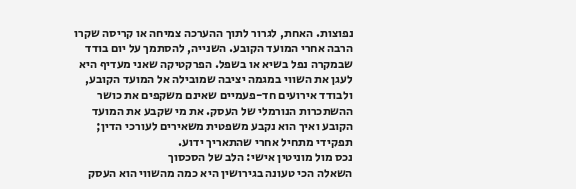נפוצות. האחת, לגרור לתוך ההערכה צמיחה או קריסה שקרו הרבה אחרי המועד הקובע. השנייה, להסתמך על יום בודד שבמקרה נפל בשיא או בשפל. הפרקטיקה שאני מעדיף היא לעגן את השווי במגמה יציבה שמובילה אל המועד הקובע, ולבודד אירועים חד-פעמיים שאינם משקפים את כושר ההשתכרות הנורמלי של העסק. את מי שקבע את המועד הקובע ואיך הוא נקבע משפטית משאירים לעורכי הדין; תפקידי מתחיל אחרי שהתאריך ידוע.
נכס מול מוניטין אישי: הלב של הסכסוך
השאלה הכי טעונה בגירושין היא כמה מהשווי הוא העסק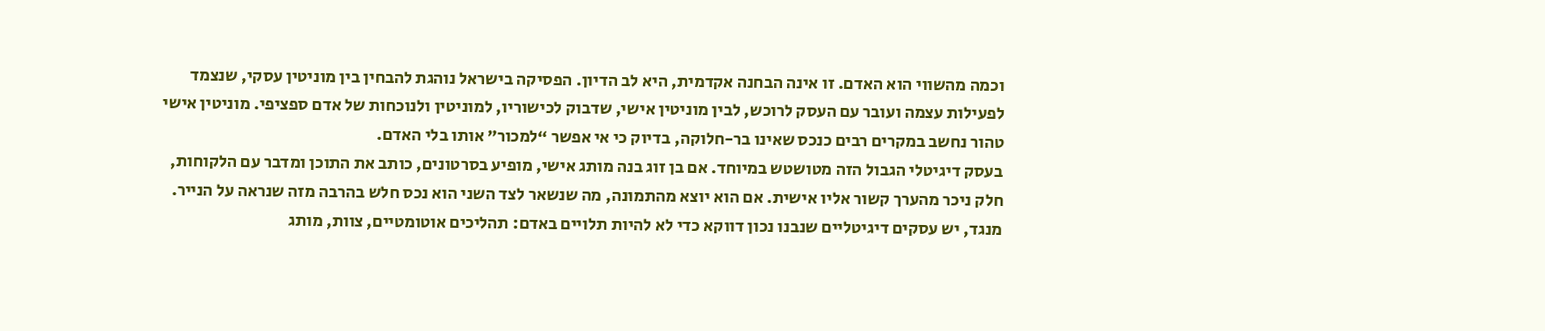וכמה מהשווי הוא האדם. זו אינה הבחנה אקדמית, היא לב הדיון. הפסיקה בישראל נוהגת להבחין בין מוניטין עסקי, שנצמד לפעילות עצמה ועובר עם העסק לרוכש, לבין מוניטין אישי, שדבוק לכישוריו, למוניטין ולנוכחות של אדם ספציפי. מוניטין אישי טהור נחשב במקרים רבים כנכס שאינו בר-חלוקה, בדיוק כי אי אפשר “למכור” אותו בלי האדם.
בעסק דיגיטלי הגבול הזה מטושטש במיוחד. אם בן זוג בנה מותג אישי, מופיע בסרטונים, כותב את התוכן ומדבר עם הלקוחות, חלק ניכר מהערך קשור אליו אישית. אם הוא יוצא מהתמונה, מה שנשאר לצד השני הוא נכס חלש בהרבה מזה שנראה על הנייר. מנגד, יש עסקים דיגיטליים שנבנו נכון דווקא כדי לא להיות תלויים באדם: תהליכים אוטומטיים, צוות, מותג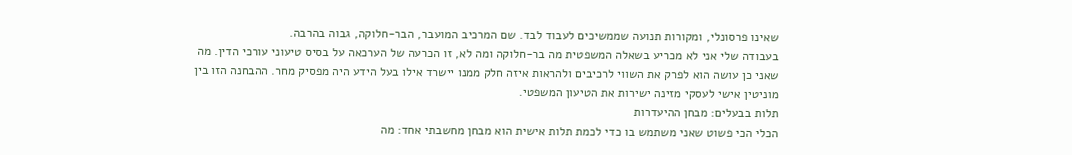שאינו פרסונלי, ומקורות תנועה שממשיכים לעבוד לבד. שם המרכיב המועבר, הבר-חלוקה, גבוה בהרבה.
בעבודה שלי אני לא מכריע בשאלה המשפטית מה בר-חלוקה ומה לא, זו הכרעה של הערכאה על בסיס טיעוני עורכי הדין. מה שאני כן עושה הוא לפרק את השווי לרכיבים ולהראות איזה חלק ממנו יישרד אילו בעל הידע היה מפסיק מחר. ההבחנה הזו בין מוניטין אישי לעסקי מזינה ישירות את הטיעון המשפטי.
תלות בבעלים: מבחן ההיעדרות
הכלי הכי פשוט שאני משתמש בו כדי לכמת תלות אישית הוא מבחן מחשבתי אחד: מה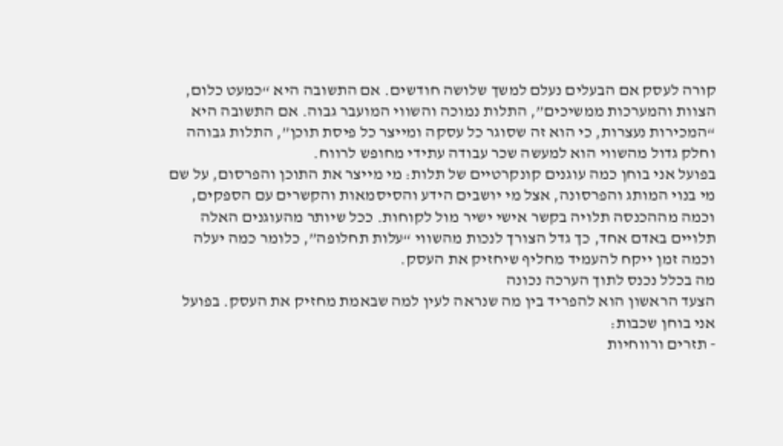קורה לעסק אם הבעלים נעלם למשך שלושה חודשים. אם התשובה היא “כמעט כלום, הצוות והמערכות ממשיכים”, התלות נמוכה והשווי המועבר גבוה. אם התשובה היא “המכירות נעצרות, כי הוא זה שסוגר כל עסקה ומייצר כל פיסת תוכן”, התלות גבוהה וחלק גדול מהשווי הוא למעשה שכר עבודה עתידי מחופש לרווח.
בפועל אני בוחן כמה עוגנים קונקרטיים של תלות: מי מייצר את התוכן והפרסום, על שם מי בנוי המותג והפרסונה, אצל מי יושבים הידע והסיסמאות והקשרים עם הספקים, וכמה מההכנסה תלויה בקשר אישי ישיר מול לקוחות. ככל שיותר מהעוגנים האלה תלויים באדם אחד, כך גדל הצורך לנכות מהשווי “עלות תחלופה”, כלומר כמה יעלה וכמה זמן ייקח להעמיד מחליף שיחזיק את העסק.
מה בכלל נכנס לתוך הערכה נכונה
הצעד הראשון הוא להפריד בין מה שנראה לעין למה שבאמת מחזיק את העסק. בפועל אני בוחן שכבות:
- תזרים ורווחיות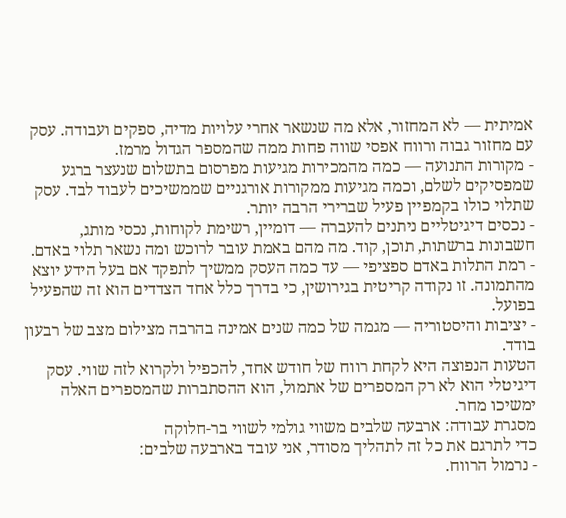אמיתית — לא המחזור, אלא מה שנשאר אחרי עלויות מדיה, ספקים ועבודה. עסק עם מחזור גבוה ורווח אפסי שווה פחות ממה שהמספר הגדול מרמז.
- מקורות התנועה — כמה מהמכירות מגיעות מפרסום בתשלום שנעצר ברגע שמפסיקים לשלם, וכמה מגיעות ממקורות אורגניים שממשיכים לעבוד לבד. עסק שתלוי כולו בקמפיין פעיל שברירי הרבה יותר.
- נכסים דיגיטליים ניתנים להעברה — דומיין, רשימת לקוחות, נכסי מותג, חשבונות ברשתות, תוכן, קוד. מה מהם באמת עובר לרוכש ומה נשאר תלוי באדם.
- רמת התלות באדם ספציפי — עד כמה העסק ממשיך לתפקד אם בעל הידע יוצא מהתמונה. זו נקודה קריטית בגירושין, כי בדרך כלל אחד הצדדים הוא זה שהפעיל בפועל.
- יציבות והיסטוריה — מגמה של כמה שנים אמינה בהרבה מצילום מצב של רבעון בודד.
הטעות הנפוצה היא לקחת רווח של חודש אחד, להכפיל ולקרוא לזה שווי. עסק דיגיטלי הוא לא רק המספרים של אתמול, הוא ההסתברות שהמספרים האלה ימשיכו מחר.
מסגרת עבודה: ארבעה שלבים משווי גולמי לשווי בר-חלוקה
כדי לתרגם את כל זה לתהליך מסודר, אני עובד בארבעה שלבים:
- נרמול הרווח.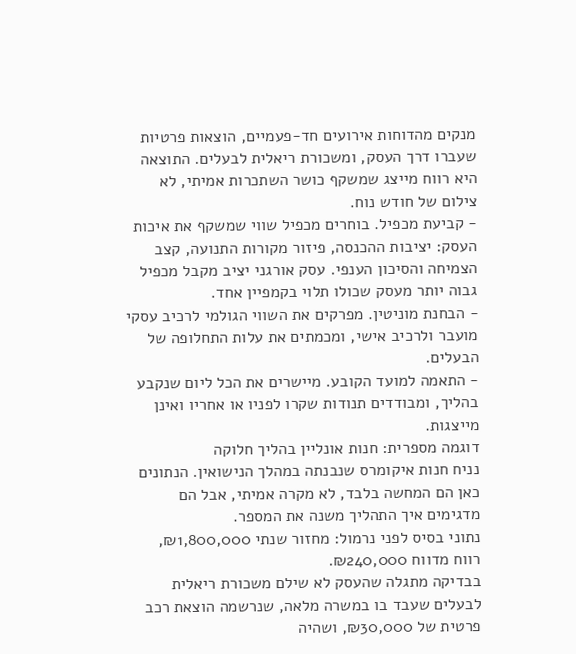מנקים מהדוחות אירועים חד-פעמיים, הוצאות פרטיות שעברו דרך העסק, ומשכורת ריאלית לבעלים. התוצאה היא רווח מייצג שמשקף כושר השתכרות אמיתי, לא צילום של חודש נוח.
- קביעת מכפיל. בוחרים מכפיל שווי שמשקף את איכות העסק: יציבות ההכנסה, פיזור מקורות התנועה, קצב הצמיחה והסיכון הענפי. עסק אורגני יציב מקבל מכפיל גבוה יותר מעסק שכולו תלוי בקמפיין אחד.
- הבחנת מוניטין. מפרקים את השווי הגולמי לרכיב עסקי מועבר ולרכיב אישי, ומכמתים את עלות התחלופה של הבעלים.
- התאמה למועד הקובע. מיישרים את הכל ליום שנקבע בהליך, ומבודדים תנודות שקרו לפניו או אחריו ואינן מייצגות.
דוגמה מספרית: חנות אונליין בהליך חלוקה
נניח חנות איקומרס שנבנתה במהלך הנישואין. הנתונים כאן הם המחשה בלבד, לא מקרה אמיתי, אבל הם מדגימים איך התהליך משנה את המספר.
נתוני בסיס לפני נרמול: מחזור שנתי ₪1,800,000, רווח מדווח ₪240,000.
בבדיקה מתגלה שהעסק לא שילם משכורת ריאלית לבעלים שעבד בו במשרה מלאה, שנרשמה הוצאת רכב פרטית של ₪30,000, ושהיה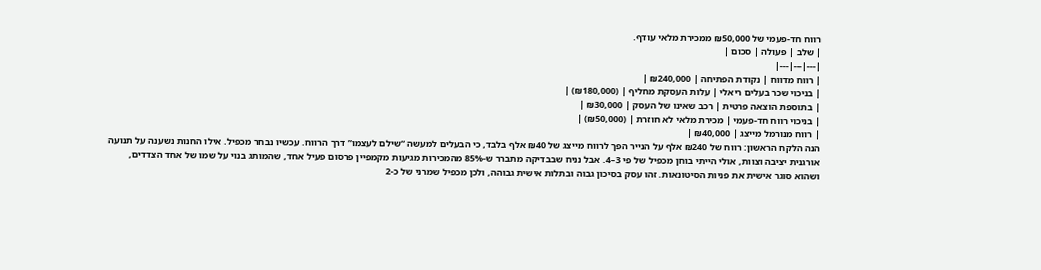רווח חד-פעמי של ₪50,000 ממכירת מלאי עודף.
| שלב | פעולה | סכום |
|---|---|---|
| רווח מדווח | נקודת הפתיחה | ₪240,000 |
| בניכוי שכר בעלים ריאלי | עלות העסקת מחליף | (₪180,000) |
| בתוספת הוצאה פרטית | רכב שאינו של העסק | ₪30,000 |
| בניכוי רווח חד-פעמי | מכירת מלאי לא חוזרת | (₪50,000) |
| רווח מנורמל מייצג | ₪40,000 |
הנה הלקח הראשון: רווח של ₪240 אלף על הנייר הפך לרווח מייצג של ₪40 אלף בלבד, כי הבעלים למעשה “שילם לעצמו” דרך הרווח. עכשיו נבחר מכפיל. אילו החנות נשענה על תנועה אורגנית יציבה וצוות, אולי הייתי בוחן מכפיל של פי 3–4. אבל נניח שבבדיקה מתברר ש-85% מהמכירות מגיעות מקמפיין פרסום פעיל אחד, שהמותג בנוי על שמו של אחד הצדדים, ושהוא סוגר אישית את פניות הסיטונאות. זהו עסק בסיכון גבוה ובתלות אישית גבוהה, ולכן מכפיל שמרני של כ-2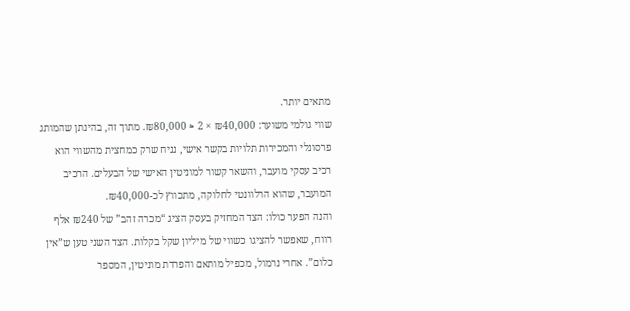מתאים יותר.
שווי גולמי משוער: ₪40,000 × 2 ≈ ₪80,000. מתוך זה, בהינתן שהמותג פרסונלי והמכירות תלויות בקשר אישי, נניח שרק כמחצית מהשווי הוא רכיב עסקי מועבר, והשאר קשור למוניטין האישי של הבעלים. הרכיב המועבר, שהוא הרלוונטי לחלוקה, מתכווץ לכ-₪40,000.
והנה הפער כולו: הצד המחזיק בעסק הציג “מכרה זהב” של ₪240 אלף רווח, שאפשר להציגו כשווי של מיליון שקל בקלות. הצד השני טען ש”אין כלום”. אחרי נרמול, מכפיל מותאם והפרדת מוניטין, המספר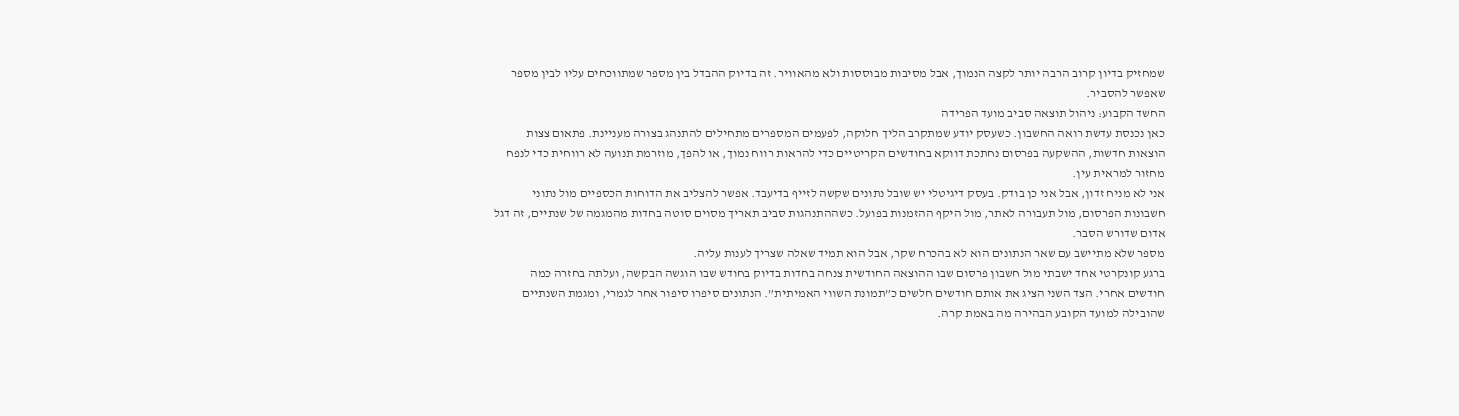שמחזיק בדיון קרוב הרבה יותר לקצה הנמוך, אבל מסיבות מבוססות ולא מהאוויר. זה בדיוק ההבדל בין מספר שמתווכחים עליו לבין מספר שאפשר להסביר.
החשד הקבוע: ניהול תוצאה סביב מועד הפרידה
כאן נכנסת עדשת רואה החשבון. כשעסק יודע שמתקרב הליך חלוקה, לפעמים המספרים מתחילים להתנהג בצורה מעניינת. פתאום צצות הוצאות חדשות, ההשקעה בפרסום נחתכת דווקא בחודשים הקריטיים כדי להראות רווח נמוך, או להפך, מוזרמת תנועה לא רווחית כדי לנפח מחזור למראית עין.
אני לא מניח זדון, אבל אני כן בודק. בעסק דיגיטלי יש שובל נתונים שקשה לזייף בדיעבד. אפשר להצליב את הדוחות הכספיים מול נתוני חשבונות הפרסום, מול תעבורה לאתר, מול היקף ההזמנות בפועל. כשההתנהגות סביב תאריך מסוים סוטה בחדות מהמגמה של שנתיים, זה דגל אדום שדורש הסבר.
מספר שלא מתיישב עם שאר הנתונים הוא לא בהכרח שקר, אבל הוא תמיד שאלה שצריך לענות עליה.
ברגע קונקרטי אחד ישבתי מול חשבון פרסום שבו ההוצאה החודשית צנחה בחדות בדיוק בחודש שבו הוגשה הבקשה, ועלתה בחזרה כמה חודשים אחרי. הצד השני הציג את אותם חודשים חלשים כ”תמונת השווי האמיתית”. הנתונים סיפרו סיפור אחר לגמרי, ומגמת השנתיים שהובילה למועד הקובע הבהירה מה באמת קרה.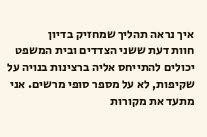איך נראה תהליך שמחזיק בדיון
חוות דעת ששני הצדדים ובית המשפט יכולים להתייחס אליה ברצינות בנויה על שקיפות, לא על מספר סופי מרשים. אני מתעד את מקורות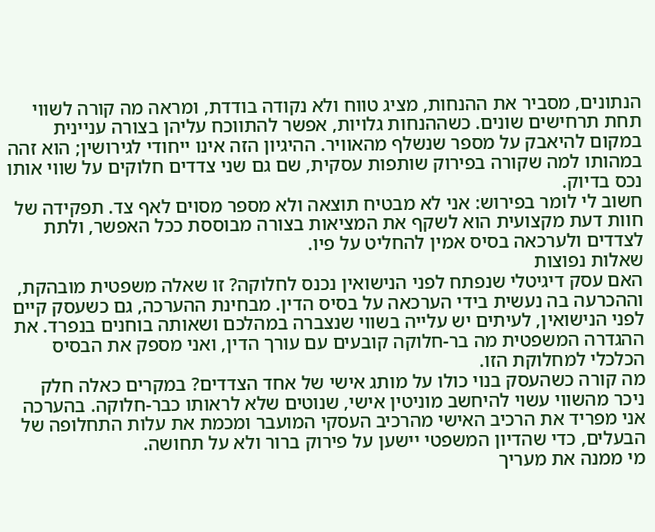הנתונים, מסביר את ההנחות, מציג טווח ולא נקודה בודדת, ומראה מה קורה לשווי תחת תרחישים שונים. כשההנחות גלויות, אפשר להתווכח עליהן בצורה עניינית במקום להיאבק על מספר שנשלף מהאוויר. ההיגיון הזה אינו ייחודי לגירושין; הוא זהה במהותו למה שקורה בפירוק שותפות עסקית, שם גם שני צדדים חלוקים על שווי אותו נכס בדיוק.
חשוב לי לומר בפירוש: אני לא מבטיח תוצאה ולא מספר מסוים לאף צד. תפקידה של חוות דעת מקצועית הוא לשקף את המציאות בצורה מבוססת ככל האפשר, ולתת לצדדים ולערכאה בסיס אמין להחליט על פיו.
שאלות נפוצות
האם עסק דיגיטלי שנפתח לפני הנישואין נכנס לחלוקה? זו שאלה משפטית מובהקת, וההכרעה בה נעשית בידי הערכאה על בסיס הדין. מבחינת ההערכה, גם כשעסק קיים לפני הנישואין, לעיתים יש עלייה בשווי שנצברה במהלכם ושאותה בוחנים בנפרד. את ההגדרה המשפטית מה בר-חלוקה קובעים עם עורך הדין, ואני מספק את הבסיס הכלכלי למחלוקת הזו.
מה קורה כשהעסק בנוי כולו על מותג אישי של אחד הצדדים? במקרים כאלה חלק ניכר מהשווי עשוי להיחשב מוניטין אישי, שנוטים שלא לראותו כבר-חלוקה. בהערכה אני מפריד את הרכיב האישי מהרכיב העסקי המועבר ומכמת את עלות התחלופה של הבעלים, כדי שהדיון המשפטי יישען על פירוק ברור ולא על תחושה.
מי ממנה את מעריך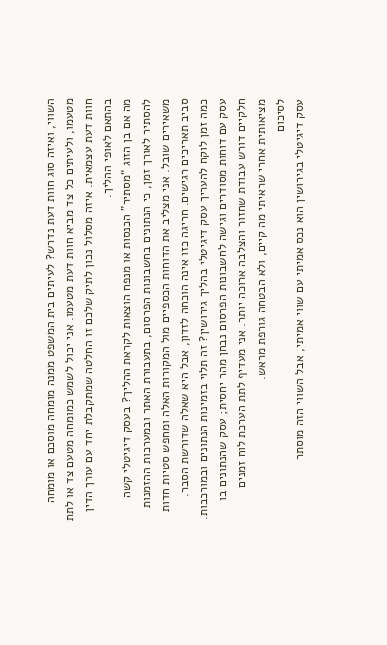השווי, ואיזה סוג חוות דעת נדרש? לעיתים בית המשפט ממנה מומחה מוסכם או מומחה מטעמו, ולעיתים כל צד מביא חוות דעת מטעמו. אני יכול לשמש כמומחה מטעם צד או לתת חוות דעת עצמאית. איזה מסלול נכון לתיק שלכם זו החלטה שמתקבלת יחד עם עורך הדין בהתאם לאופי ההליך.
מה אם בן הזוג “מסתיר” הכנסות או מנפח הוצאות לקראת ההליך? בעסק דיגיטלי קשה להסתיר לאורך זמן, כי הנתונים בחשבונות הפרסום, בתעבורת האתר ובמערכות ההזמנות משאירים שובל. אני מצליב את הדוחות הכספיים מול המקורות האלה ומחפש סטיות חדות סביב תאריכים רגישים. חריגה כזו אינה הוכחה לזדון, אבל היא שאלה שדורשת הסבר.
כמה זמן לוקח להעריך עסק דיגיטלי בהליך גירושין? זה תלוי בזמינות הנתונים ובמורכבות. עסק עם דוחות מסודרים וגישה לחשבונות הפרסום נבחן מהר יחסית; עסק שהנתונים בו חלקיים דורש עבודת שחזור והצלבה ארוכה יותר. אני מעדיף לתת הערכת לוח זמנים מציאותית אחרי שראיתי מה קיים, ולא הבטחה גורפת מראש.
לסיכום
עסק דיגיטלי בגירושין הוא נכס אמיתי עם שווי אמיתי, אבל השווי הזה מוסתר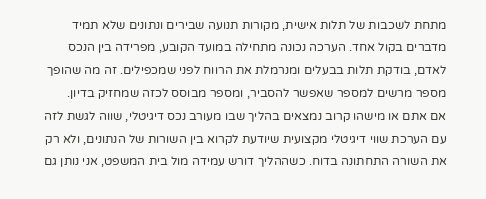מתחת לשכבות של תלות אישית, מקורות תנועה שבירים ונתונים שלא תמיד מדברים בקול אחד. הערכה נכונה מתחילה במועד הקובע, מפרידה בין הנכס לאדם, בודקת תלות בבעלים ומנרמלת את הרווח לפני שמכפילים. זה מה שהופך מספר מרשים למספר שאפשר להסביר, ומספר מבוסס לכזה שמחזיק בדיון.
אם אתם או מישהו קרוב נמצאים בהליך שבו מעורב נכס דיגיטלי, שווה לגשת לזה עם הערכת שווי דיגיטלי מקצועית שיודעת לקרוא בין השורות של הנתונים, ולא רק את השורה התחתונה בדוח. כשההליך דורש עמידה מול בית המשפט, אני נותן גם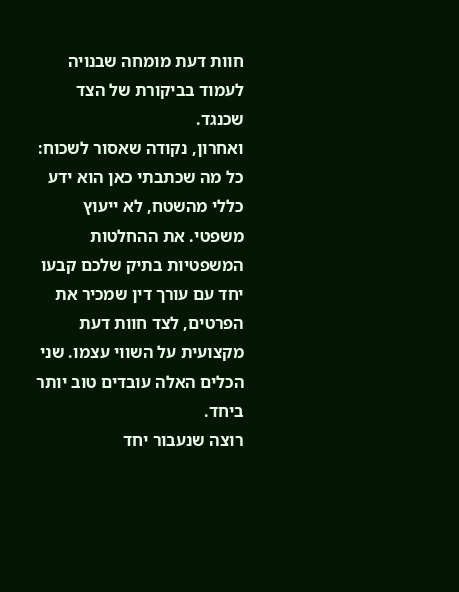חוות דעת מומחה שבנויה לעמוד בביקורת של הצד שכנגד.
ואחרון, נקודה שאסור לשכוח: כל מה שכתבתי כאן הוא ידע כללי מהשטח, לא ייעוץ משפטי. את ההחלטות המשפטיות בתיק שלכם קבעו יחד עם עורך דין שמכיר את הפרטים, לצד חוות דעת מקצועית על השווי עצמו. שני הכלים האלה עובדים טוב יותר ביחד.
רוצה שנעבור יחד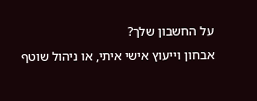על החשבון שלך?
אבחון וייעוץ אישי איתי, או ניהול שוטף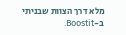מלא דרך הצוות שבניתי ב-Boostit.